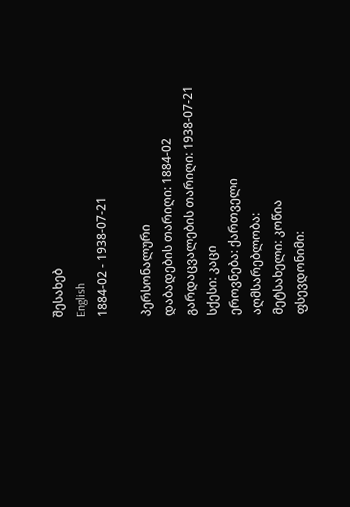შესახებ
English
1884-02 - 1938-07-21

პერსონალური
დაბადების თარიღი: 1884-02
გარდაცვალების თარიღი: 1938-07-21
სქესი: კაცი
ეროვნება: ქართველი
აღმსარებლობა:
მეტსახელი: კოწია
ფსევდონიმი: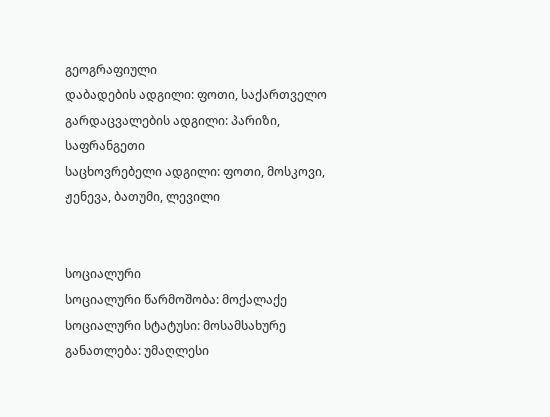გეოგრაფიული
დაბადების ადგილი: ფოთი, საქართველო
გარდაცვალების ადგილი: პარიზი, საფრანგეთი
საცხოვრებელი ადგილი: ფოთი, მოსკოვი, ჟენევა, ბათუმი, ლევილი


სოციალური
სოციალური წარმოშობა: მოქალაქე
სოციალური სტატუსი: მოსამსახურე
განათლება: უმაღლესი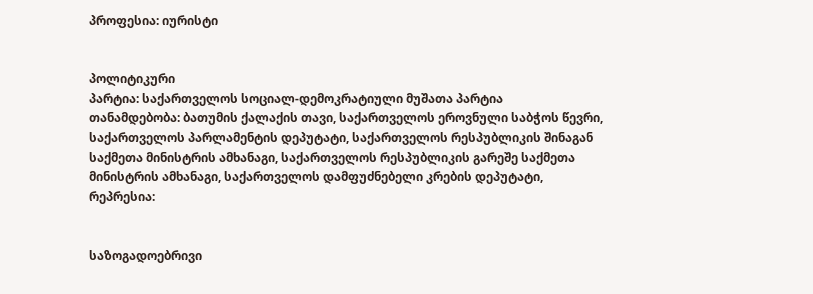პროფესია: იურისტი


პოლიტიკური
პარტია: საქართველოს სოციალ-დემოკრატიული მუშათა პარტია
თანამდებობა: ბათუმის ქალაქის თავი, საქართველოს ეროვნული საბჭოს წევრი, საქართველოს პარლამენტის დეპუტატი, საქართველოს რესპუბლიკის შინაგან საქმეთა მინისტრის ამხანაგი, საქართველოს რესპუბლიკის გარეშე საქმეთა მინისტრის ამხანაგი, საქართველოს დამფუძნებელი კრების დეპუტატი,
რეპრესია:


საზოგადოებრივი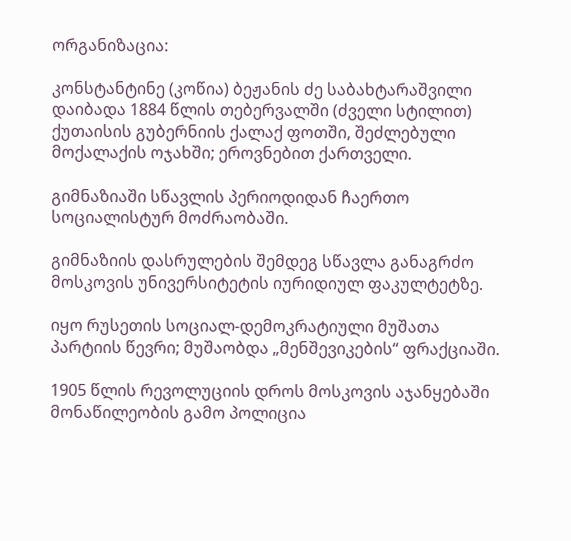ორგანიზაცია:

კონსტანტინე (კოწია) ბეჟანის ძე საბახტარაშვილი დაიბადა 1884 წლის თებერვალში (ძველი სტილით) ქუთაისის გუბერნიის ქალაქ ფოთში, შეძლებული მოქალაქის ოჯახში; ეროვნებით ქართველი.

გიმნაზიაში სწავლის პერიოდიდან ჩაერთო სოციალისტურ მოძრაობაში.

გიმნაზიის დასრულების შემდეგ სწავლა განაგრძო მოსკოვის უნივერსიტეტის იურიდიულ ფაკულტეტზე.

იყო რუსეთის სოციალ-დემოკრატიული მუშათა პარტიის წევრი; მუშაობდა „მენშევიკების“ ფრაქციაში.

1905 წლის რევოლუციის დროს მოსკოვის აჯანყებაში მონაწილეობის გამო პოლიცია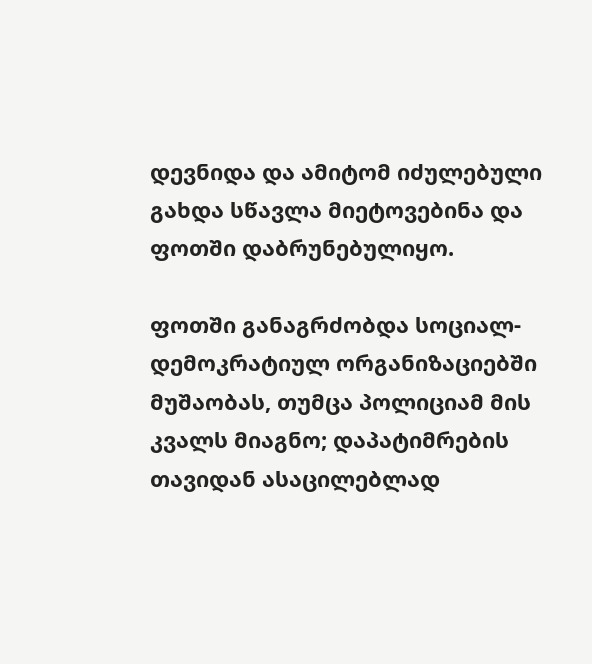დევნიდა და ამიტომ იძულებული გახდა სწავლა მიეტოვებინა და ფოთში დაბრუნებულიყო.

ფოთში განაგრძობდა სოციალ-დემოკრატიულ ორგანიზაციებში მუშაობას, თუმცა პოლიციამ მის კვალს მიაგნო; დაპატიმრების თავიდან ასაცილებლად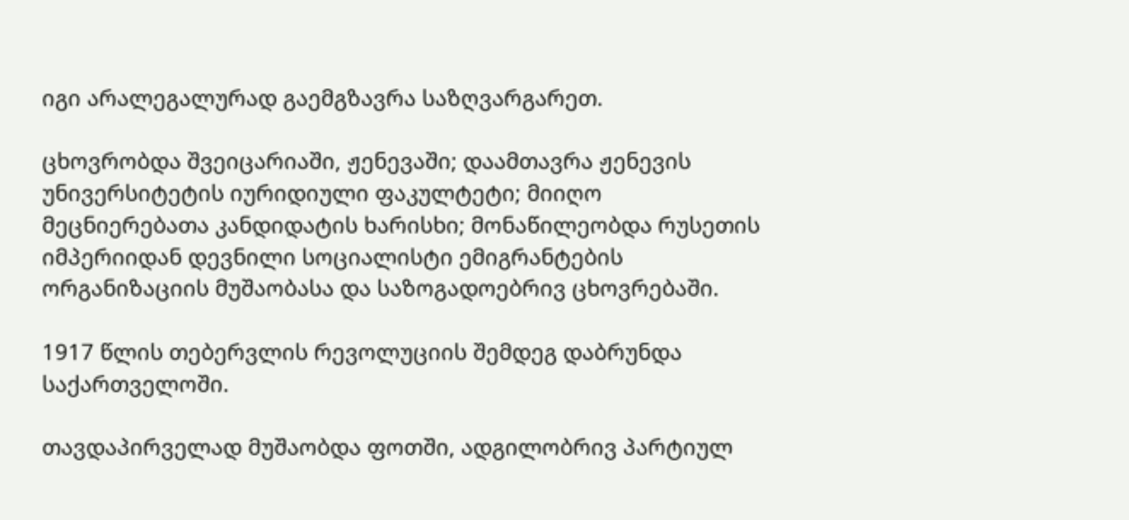იგი არალეგალურად გაემგზავრა საზღვარგარეთ.

ცხოვრობდა შვეიცარიაში, ჟენევაში; დაამთავრა ჟენევის უნივერსიტეტის იურიდიული ფაკულტეტი; მიიღო მეცნიერებათა კანდიდატის ხარისხი; მონაწილეობდა რუსეთის იმპერიიდან დევნილი სოციალისტი ემიგრანტების ორგანიზაციის მუშაობასა და საზოგადოებრივ ცხოვრებაში.

1917 წლის თებერვლის რევოლუციის შემდეგ დაბრუნდა საქართველოში.

თავდაპირველად მუშაობდა ფოთში, ადგილობრივ პარტიულ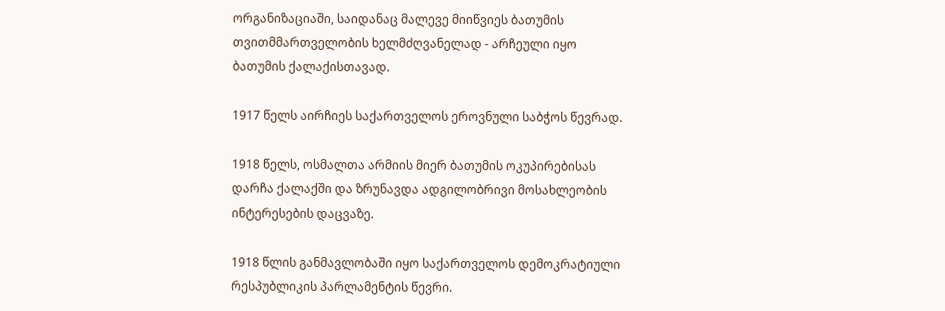ორგანიზაციაში, საიდანაც მალევე მიიწვიეს ბათუმის თვითმმართველობის ხელმძღვანელად - არჩეული იყო ბათუმის ქალაქისთავად.

1917 წელს აირჩიეს საქართველოს ეროვნული საბჭოს წევრად.

1918 წელს, ოსმალთა არმიის მიერ ბათუმის ოკუპირებისას დარჩა ქალაქში და ზრუნავდა ადგილობრივი მოსახლეობის ინტერესების დაცვაზე.

1918 წლის განმავლობაში იყო საქართველოს დემოკრატიული რესპუბლიკის პარლამენტის წევრი.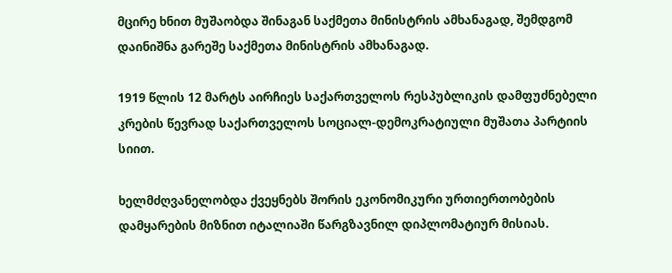მცირე ხნით მუშაობდა შინაგან საქმეთა მინისტრის ამხანაგად, შემდგომ დაინიშნა გარეშე საქმეთა მინისტრის ამხანაგად.

1919 წლის 12 მარტს აირჩიეს საქართველოს რესპუბლიკის დამფუძნებელი კრების წევრად საქართველოს სოციალ-დემოკრატიული მუშათა პარტიის სიით.

ხელმძღვანელობდა ქვეყნებს შორის ეკონომიკური ურთიერთობების დამყარების მიზნით იტალიაში წარგზავნილ დიპლომატიურ მისიას.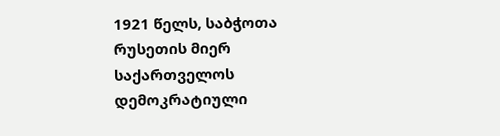1921 წელს, საბჭოთა რუსეთის მიერ საქართველოს დემოკრატიული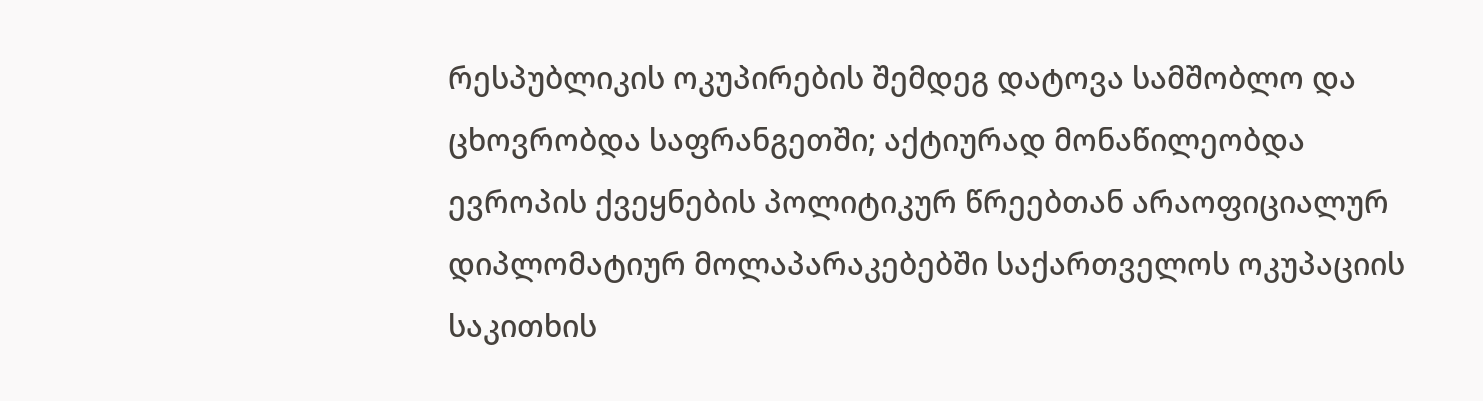რესპუბლიკის ოკუპირების შემდეგ დატოვა სამშობლო და ცხოვრობდა საფრანგეთში; აქტიურად მონაწილეობდა ევროპის ქვეყნების პოლიტიკურ წრეებთან არაოფიციალურ დიპლომატიურ მოლაპარაკებებში საქართველოს ოკუპაციის საკითხის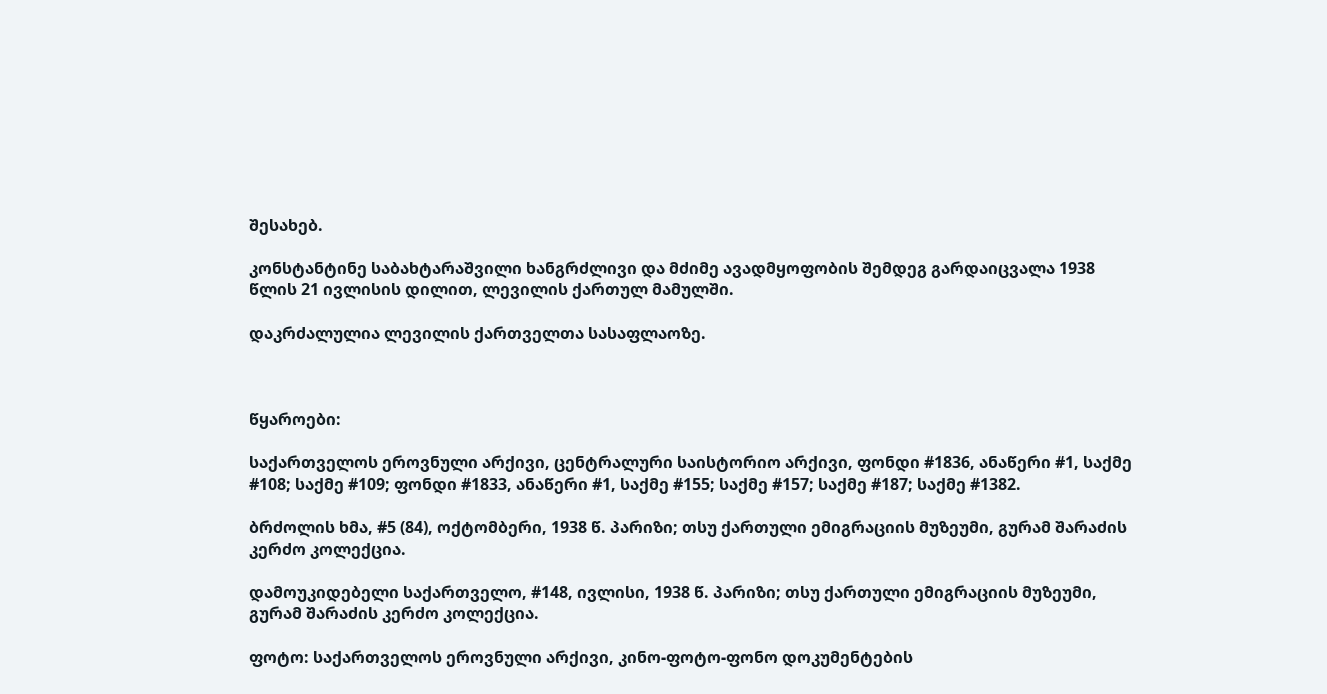შესახებ.

კონსტანტინე საბახტარაშვილი ხანგრძლივი და მძიმე ავადმყოფობის შემდეგ გარდაიცვალა 1938 წლის 21 ივლისის დილით, ლევილის ქართულ მამულში.

დაკრძალულია ლევილის ქართველთა სასაფლაოზე.



წყაროები:

საქართველოს ეროვნული არქივი, ცენტრალური საისტორიო არქივი, ფონდი #1836, ანაწერი #1, საქმე #108; საქმე #109; ფონდი #1833, ანაწერი #1, საქმე #155; საქმე #157; საქმე #187; საქმე #1382.

ბრძოლის ხმა, #5 (84), ოქტომბერი, 1938 წ. პარიზი; თსუ ქართული ემიგრაციის მუზეუმი, გურამ შარაძის კერძო კოლექცია.

დამოუკიდებელი საქართველო, #148, ივლისი, 1938 წ. პარიზი; თსუ ქართული ემიგრაციის მუზეუმი, გურამ შარაძის კერძო კოლექცია.

ფოტო: საქართველოს ეროვნული არქივი, კინო-ფოტო-ფონო დოკუმენტების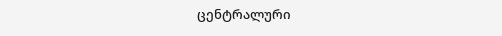ცენტრალური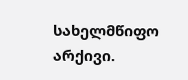სახელმწიფო არქივი.